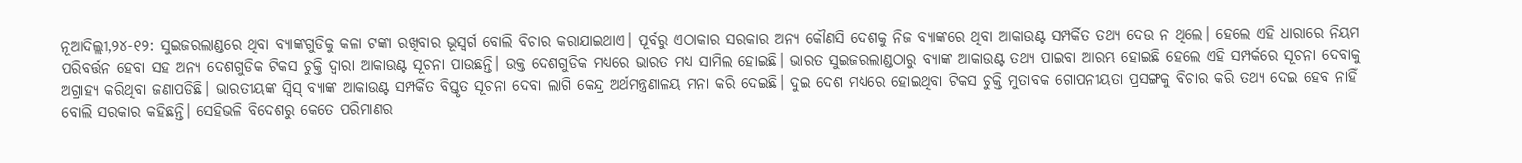ନୂଆଦିଲ୍ଲୀ,୨୪-୧୨: ସୁଇଜରଲାଣ୍ଡରେ ଥିବା ବ୍ୟାଙ୍କଗୁଡିକୁ କଳା ଟଙ୍କା ରଖିବାର ଭୂସ୍ବର୍ଗ ବୋଲି ବିଚାର କରାଯାଇଥାଏ। ପୂର୍ବରୁ ଏଠାକାର ସରକାର ଅନ୍ୟ କୌଣସି ଦେଶକୁ ନିଜ ବ୍ୟାଙ୍କରେ ଥିବା ଆକାଉଣ୍ଟ ସମ୍ପର୍କିତ ତଥ୍ୟ ଦେଉ ନ ଥିଲେ। ହେଲେ ଏହି ଧାରାରେ ନିୟମ ପରିବର୍ତ୍ତନ ହେବା ସହ ଅନ୍ୟ ଦେଶଗୁଡିକ ଟିକସ ଚୁକ୍ତି ଦ୍ୱାରା ଆକାଉଣ୍ଟ ସୂଚନା ପାଉଛନ୍ତି। ଉକ୍ତ ଦେଶଗୁଡିକ ମଧ୍ୟରେ ଭାରତ ମଧ୍ୟ ସାମିଲ ହୋଇଛି। ଭାରତ ସୁଇଜରଲାଣ୍ଡଠାରୁ ବ୍ୟାଙ୍କ ଆକାଉଣ୍ଟ ତଥ୍ୟ ପାଇବା ଆରମ୍ଭ ହୋଇଛି ହେଲେ ଏହି ସମ୍ପର୍କରେ ସୂଚନା ଦେବାକୁ ଅଗ୍ରାହ୍ୟ କରିଥିବା ଜଣାପଡିଛି। ଭାରତୀୟଙ୍କ ସ୍ବିସ୍ ବ୍ୟାଙ୍କ ଆକାଉଣ୍ଟ ସମ୍ପର୍କିତ ବିସ୍ତୃତ ସୂଚନା ଦେବା ଲାଗି କେନ୍ଦ୍ର ଅର୍ଥମନ୍ତ୍ରଣାଳୟ ମନା କରି ଦେଇଛି। ଦୁଇ ଦେଶ ମଧ୍ୟରେ ହୋଇଥିବା ଟିକସ ଚୁକ୍ତି ମୁତାବକ ଗୋପନୀୟତା ପ୍ରସଙ୍ଗକୁ ବିଚାର କରି ତଥ୍ୟ ଦେଇ ହେବ ନାହିଁ ବୋଲି ସରକାର କହିଛନ୍ତି। ସେହିଭଳି ବିଦେଶରୁ କେତେ ପରିମାଣର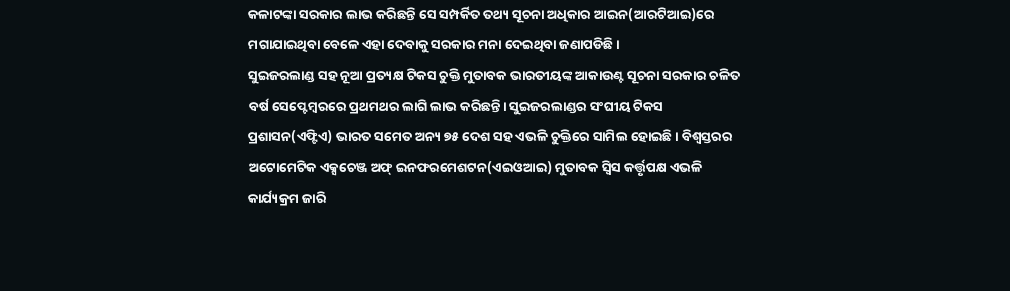କଳାଟଙ୍କା ସରକାର ଲାଭ କରିଛନ୍ତି ସେ ସମ୍ପର୍କିତ ତଥ୍ୟ ସୂଚନା ଅଧିକାର ଆଇନ(ଆରଟିଆଇ)ରେ ମଗାଯାଇଥିବା ବେଳେ ଏହା ଦେବାକୁ ସରକାର ମନା ଦେଇଥିବା ଜଣାପଡିଛି।
ସୁଇଜରଲାଣ୍ଡ ସହ ନୂଆ ପ୍ରତ୍ୟକ୍ଷ ଟିକସ ଚୁକ୍ତି ମୁତାବକ ଭାରତୀୟଙ୍କ ଆକାଉଣ୍ଟ ସୂଚନା ସରକାର ଚଳିତ ବର୍ଷ ସେପ୍ଟେମ୍ବରରେ ପ୍ରଥମଥର ଲାଗି ଲାଭ କରିଛନ୍ତି। ସୁଇଜରଲାଣ୍ଡର ସଂଘୀୟ ଟିକସ ପ୍ରଶାସନ(ଏଫ୍ଟିଏ) ଭାରତ ସମେତ ଅନ୍ୟ ୭୫ ଦେଶ ସହ ଏଭଳି ଚୁକ୍ତିରେ ସାମିଲ ହୋଇଛି। ବିଶ୍ୱସ୍ତରର ଅଟୋମେଟିକ ଏକ୍ସଚେଞ୍ଜ ଅଫ୍ ଇନଫରମେଶଟନ(ଏଇଓଆଇ) ମୁତାବକ ସ୍ବିସ କର୍ତ୍ତୃପକ୍ଷ ଏଭଳି କାର୍ଯ୍ୟକ୍ରମ ଜାରି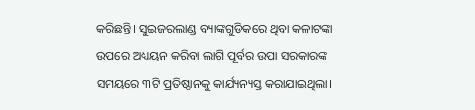କରିଛନ୍ତି। ସୁଇଜରଲାଣ୍ଡ ବ୍ୟାଙ୍କଗୁଡିକରେ ଥିବା କଳାଟଙ୍କା ଉପରେ ଅଧ୍ୟୟନ କରିବା ଲାଗି ପୂର୍ବର ଉପା ସରକାରଙ୍କ ସମୟରେ ୩ଟି ପ୍ରତିଷ୍ଠାନକୁ କାର୍ଯ୍ୟନ୍ୟସ୍ତ କରାଯାଇଥିଲା।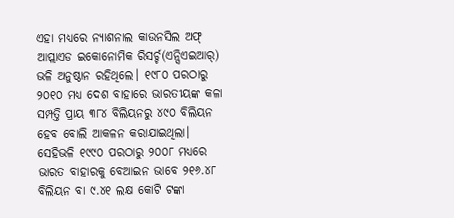ଏହା ମଧ୍ୟରେ ନ୍ୟାଶନାଲ କାଉନସିଲ ଅଫ୍ ଆପ୍ଲାଏଡ ଇକୋନୋମିକ ରିସର୍ଚ୍ଚ(ଏନ୍ସିଏଇଆର୍) ଭଳି ଅନୁଷ୍ଠାନ ରହିଥିଲେ। ୧୯୮୦ ପରଠାରୁ ୨୦୧୦ ମଧ୍ୟ ଦେଶ ବାହାରେ ଭାରତୀୟଙ୍କ କଳା ସମ୍ପତ୍ତି ପ୍ରାୟ ୩୮୪ ବିଲିୟନରୁ ୪୯୦ ବିଲିୟନ ହେବ ବୋଲି ଆକଳନ କରାଯାଇଥିଲା।
ସେହିଭଳି ୧୯୯୦ ପରଠାରୁ ୨୦୦୮ ମଧ୍ୟରେ ଭାରତ ବାହାରକୁ ବେଆଇନ ଭାବେ ୨୧୬.୪୮ ବିଲିୟନ ବା ୯.୪୧ ଲକ୍ଷ କୋଟି ଟଙ୍କା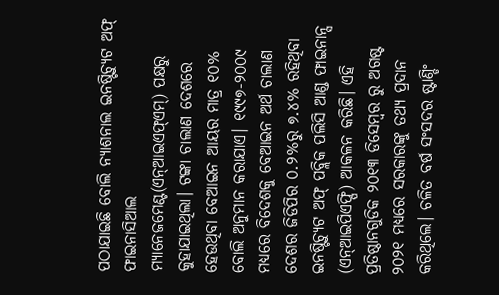ପଠାଯାଇଛି ବୋଲି ନ୍ୟାଶନାଲ ଇନଷ୍ଟିଚ୍ୟୁଟ ଅଫ୍ ଫାଇନାସିଆଲ ମ୍ୟାନେଜମେଣ୍ଟ(ଏନ୍ଆଇଏଫ୍ଏମ୍) ପକ୍ଷରୁ କୁହାଯାଇଥିଲା। ଟଙ୍କା ଚାଲାଣ ଦେଶରେ ହେଉଥିବା ବେଆଇନ ଆୟର ମାତ୍ର ୧୦% ବୋଲି ଅନୁମାନ କରାଯାଏ। ୧୯୯୭-୨୦୦୯ ମଧ୍ୟରେ ବିଦେଶକୁ ବେଆଇନ ଅର୍ଥ ଚାଲାଣ ଦେଶର ଜିଡିପିର ୦.୨%ରୁ ୭.୪% ରହିଥିବା ଇନଷ୍ଟିଚ୍ୟୁଟ ଅଫ୍ ପବ୍ଲିକ ପଲିସି ଆଣ୍ଡ ଫାଇନାନ୍ସ (ଏନ୍ଆଇପିଏଫ୍ପି) ଆକଳନ କରିଛି। ଏହି ପ୍ରତିଷ୍ଠାନଗୁଡିକ ୨୦୧୩ ଡିସେମ୍ବର ରୁ ଅଗଷ୍ଟ ୨୦୨୧ ମଧ୍ୟରେ ସରକାରଙ୍କୁ ତଥ୍ୟ ପ୍ରଦାନ କରିଥିଲେ। ଚଳିତ ବର୍ଷ ସଂସଦର ଷ୍ଟାଣ୍ଡିଂ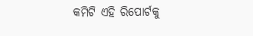କମିଟି ଏହି ରିପୋର୍ଟକୁ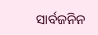ସାର୍ବଜନିନ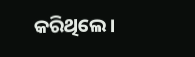କରିଥିଲେ।